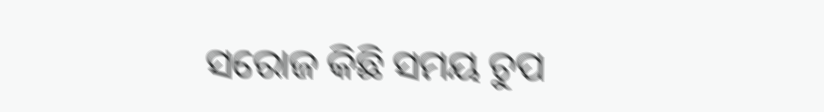ସରୋଜ କିଛି ସମୟ ଚୁପ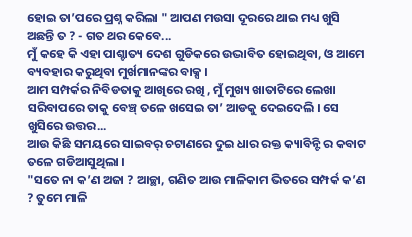ହୋଇ ତା’ପରେ ପ୍ରଶ୍ନ କରିଲା " ଆପଣ ମଉସା ଦୂରରେ ଥାଇ ମଧ୍ୟ ଖୁସି ଅଛନ୍ତି ତ ? - ଗତ ଥର କେବେ...
ମୁଁ କହେ କି ଏହା ପାଶ୍ଚାତ୍ୟ ଦେଶ ଗୁଡିକରେ ଉଦ୍ଭାବିତ ହୋଇଥିବା, ଓ ଆମେ ବ୍ୟବହାର କରୁଥିବା ମୁର୍ଖମାନଙ୍କର ବାକ୍ସ ।
ଆମ ସମ୍ପର୍କର ନିବିଡତାକୁ ଆଖିରେ ରଖି , ମୁଁ ମୁଖ୍ୟ ଖାତାଟିରେ ଲେଖା ସରିବାପରେ ତାକୁ ବେଞ୍ଚ୍ ତଳେ ଖସେଇ ତା’ ଆଡକୁ ଦେଇଦେଲି । ସେ ଖୁସିରେ ଉତ୍ତର...
ଆଉ କିଛି ସମୟରେ ସାଇବର୍ ଚଟାଣରେ ଦୁଇ ଧାର ରକ୍ତ କ୍ୟାବିନ୍ଟି ର କବାଟ ତଳେ ଗଡିଆସୁଥିଲା ।
"ସତେ ନା କ’ଣ ଅଜା ? ଆଚ୍ଛା, ଗଣିତ ଆଉ ମାଳିକାମ ଭିତରେ ସମ୍ପର୍କ କ’ଣ ? ତୁମେ ମାଳି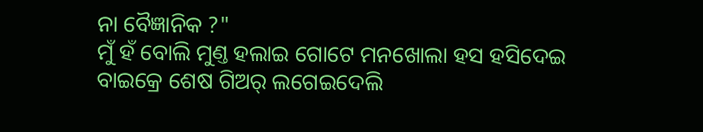ନା ବୈଜ୍ଞାନିକ ?"
ମୁଁ ହଁ ବୋଲି ମୁଣ୍ତ ହଲାଇ ଗୋଟେ ମନଖୋଲା ହସ ହସିଦେଇ ବାଇକ୍ରେ ଶେଷ ଗିଅର୍ ଲଗେଇଦେଲି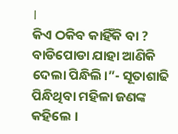।
କିଏ ଠକିବ କାହିଁକି ବା ? ବାଡିପୋଡା ଯାହା ଆଣିକି ଦେଲା ପିନ୍ଧିଲି।”- ସୂତାଶାଢି ପିନ୍ଧିଥିବା ମହିଳା ଜଣଙ୍କ କହିଲେ ।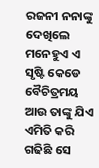ରଜନୀ ନନାଙ୍କୁ ଦେଖିଲେ ମନେହୁଏ ଏ ସୃଷ୍ଟି କେଡେ ବୈଚିତ୍ରମୟ ଆଉ ତାଙ୍କୁ ଯିଏ ଏମିତି କରି ଗଢିଛି ସେ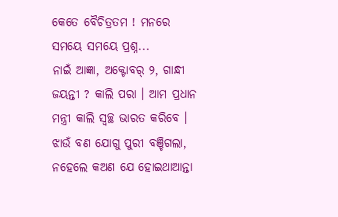କେତେ ବୈଚିତ୍ରତମ ! ମନରେ ସମୟେ ସମୟେ ପ୍ରଶ୍ନ...
ନାଇଁ ଆଜ୍ଞା, ଅକ୍ଟୋବର୍ ୨, ଗାନ୍ଧୀ ଜୟନ୍ତୀ ? କାଲି ପରା । ଆମ ପ୍ରଧାନ ମନ୍ତ୍ରୀ କାଲି ସ୍ୱଚ୍ଛ ଭାରତ କରିବେ ।
ଝାଉଁ ବଣ ଯୋଗୁ ପୁରୀ ବଞ୍ଚିଗଲା, ନହେଲେ କଅଣ ଯେ ହୋଇଥାଆନ୍ତା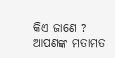କିଏ ଜାଣେ ?
ଆପଣଙ୍କ ମତାମତ